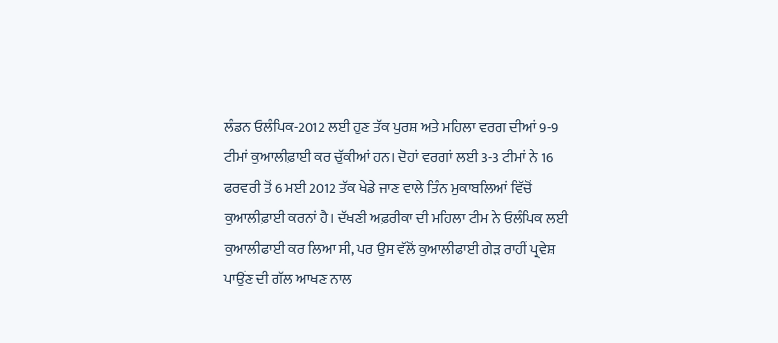ਲੰਡਨ ਓਲੰਪਿਕ-2012 ਲਈ ਹੁਣ ਤੱਕ ਪੁਰਸ਼ ਅਤੇ ਮਹਿਲਾ ਵਰਗ ਦੀਆਂ 9-9
ਟੀਮਾਂ ਕੁਆਲੀਫ਼ਾਈ ਕਰ ਚੁੱਕੀਆਂ ਹਨ। ਦੋਹਾਂ ਵਰਗਾਂ ਲਈ 3-3 ਟੀਮਾਂ ਨੇ 16
ਫਰਵਰੀ ਤੋਂ 6 ਮਈ 2012 ਤੱਕ ਖੇਡੇ ਜਾਣ ਵਾਲੇ ਤਿੰਨ ਮੁਕਾਬਲਿਆਂ ਵਿੱਚੋਂ
ਕੁਆਲੀਫ਼ਾਈ ਕਰਨਾਂ ਹੈ। ਦੱਖਣੀ ਅਫ਼ਰੀਕਾ ਦੀ ਮਹਿਲਾ ਟੀਮ ਨੇ ਓਲੰਪਿਕ ਲਈ
ਕੁਆਲੀਫਾਈ ਕਰ ਲਿਆ ਸੀ, ਪਰ ਉਸ ਵੱਲੋਂ ਕੁਆਲੀਫਾਈ ਗੇੜ ਰਾਹੀਂ ਪ੍ਰਵੇਸ਼
ਪਾਉਂਣ ਦੀ ਗੱਲ ਆਖਣ ਨਾਲ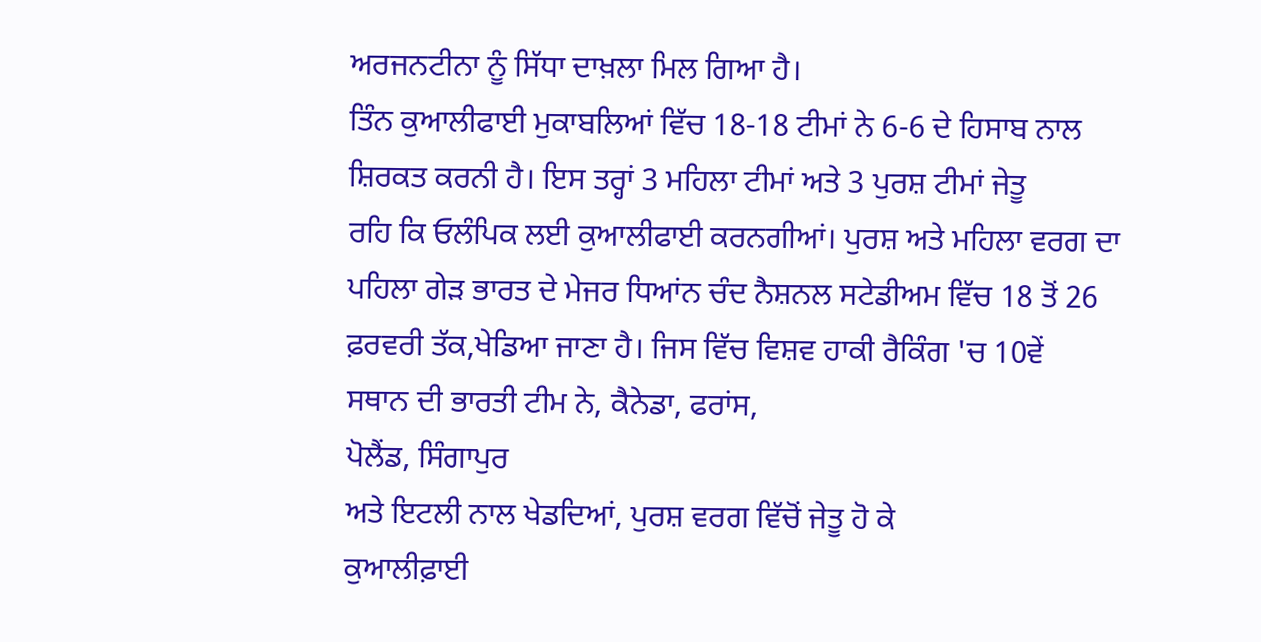ਅਰਜਨਟੀਨਾ ਨੂੰ ਸਿੱਧਾ ਦਾਖ਼ਲਾ ਮਿਲ ਗਿਆ ਹੈ।
ਤਿੰਨ ਕੁਆਲੀਫਾਈ ਮੁਕਾਬਲਿਆਂ ਵਿੱਚ 18-18 ਟੀਮਾਂ ਨੇ 6-6 ਦੇ ਹਿਸਾਬ ਨਾਲ
ਸ਼ਿਰਕਤ ਕਰਨੀ ਹੈ। ਇਸ ਤਰ੍ਹਾਂ 3 ਮਹਿਲਾ ਟੀਮਾਂ ਅਤੇ 3 ਪੁਰਸ਼ ਟੀਮਾਂ ਜੇਤੂ
ਰਹਿ ਕਿ ਓਲੰਪਿਕ ਲਈ ਕੁਆਲੀਫਾਈ ਕਰਨਗੀਆਂ। ਪੁਰਸ਼ ਅਤੇ ਮਹਿਲਾ ਵਰਗ ਦਾ
ਪਹਿਲਾ ਗੇੜ ਭਾਰਤ ਦੇ ਮੇਜਰ ਧਿਆਂਨ ਚੰਦ ਨੈਸ਼ਨਲ ਸਟੇਡੀਅਮ ਵਿੱਚ 18 ਤੋਂ 26
ਫ਼ਰਵਰੀ ਤੱਕ,ਖੇਡਿਆ ਜਾਣਾ ਹੈ। ਜਿਸ ਵਿੱਚ ਵਿਸ਼ਵ ਹਾਕੀ ਰੈਕਿੰਗ 'ਚ 10ਵੇਂ
ਸਥਾਨ ਦੀ ਭਾਰਤੀ ਟੀਮ ਨੇ, ਕੈਨੇਡਾ, ਫਰਾਂਸ,
ਪੋਲੈਂਡ, ਸਿੰਗਾਪੁਰ
ਅਤੇ ਇਟਲੀ ਨਾਲ ਖੇਡਦਿਆਂ, ਪੁਰਸ਼ ਵਰਗ ਵਿੱਚੋਂ ਜੇਤੂ ਹੋ ਕੇ
ਕੁਆਲੀਫ਼ਾਈ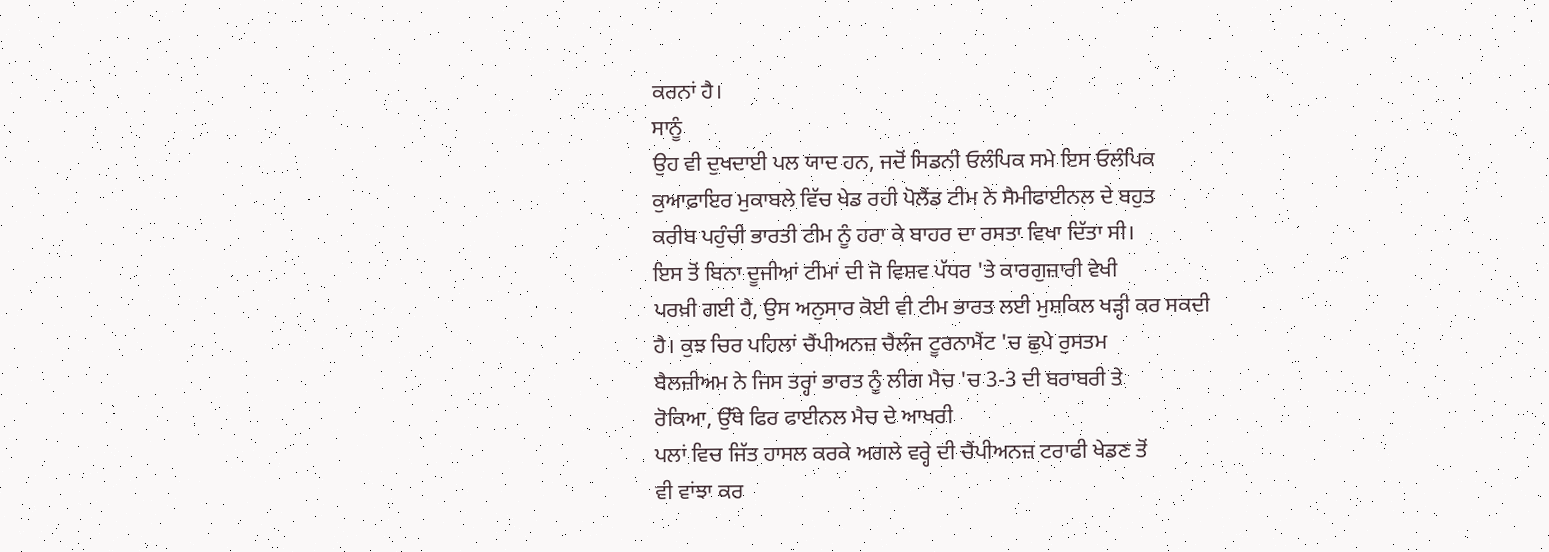ਕਰਨਾਂ ਹੈ।
ਸਾਨੂੰ
ਉਹ ਵੀ ਦੁਖਦਾਈ ਪਲ ਯਾਦ ਹਨ, ਜਦੋਂ ਸਿਡਨੀ ਓਲੰਪਿਕ ਸਮੇ ਇਸ ਓਲੰਪਿਕ
ਕੁਆਫ਼ਾਇਰ ਮੁਕਾਬਲੇ ਵਿੱਚ ਖੇਡ ਰਹੀ ਪੋਲੈਂਡ ਟੀਮ ਨੇ ਸੈਮੀਫਾਈਨਲ ਦੇ ਬਹੁਤ
ਕਰੀਬ ਪਹੁੰਚੀ ਭਾਰਤੀ ਟੀਮ ਨੂੰ ਹਰਾ ਕੇ ਬਾਹਰ ਦਾ ਰਸਤਾ ਵਿਖਾ ਦਿੱਤਾ ਸੀ।
ਇਸ ਤੋਂ ਬਿਨਾ ਦੂਜੀਆਂ ਟੀਮਾਂ ਦੀ ਜੋ ਵਿਸ਼ਵ ਪੱਧਰ 'ਤੇ ਕਾਰਗੁਜ਼ਾਰੀ ਵੇਖੀ
ਪਰਖ਼ੀ ਗਈ ਹੈ, ਉਸ ਅਨੁਸਾਰ ਕੋਈ ਵੀ ਟੀਮ ਭਾਰਤ ਲਈ ਮੁਸ਼ਕਿਲ ਖੜ੍ਹੀ ਕਰ ਸਕਦੀ
ਹੈ। ਕੁਝ ਚਿਰ ਪਹਿਲਾਂ ਚੈਂਪੀਅਨਜ਼ ਚੈਲੰਜ ਟੂਰਨਾਮੈਂਟ 'ਚ ਛੁਪੇ ਰੁਸਤਮ
ਬੈਲਜ਼ੀਅਮ ਨੇ ਜਿਸ ਤਰ੍ਹਾਂ ਭਾਰਤ ਨੂੰ ਲੀਗ ਮੈਚ 'ਚ 3-3 ਦੀ ਬਰਾਬਰੀ ਤੇ
ਰੋਕਿਆ, ਉੱਥੇ ਫਿਰ ਫਾਈਨਲ ਮੈਚ ਦੇ ਆਖਰੀ
ਪਲਾਂ ਵਿਚ ਜਿੱਤ ਹਾਸਲ ਕਰਕੇ ਅਗਲੇ ਵਰ੍ਹੇ ਦੀ ਚੈਂਪੀਅਨਜ਼ ਟਰਾਫੀ ਖੇਡਣ ਤੋਂ
ਵੀ ਵਾਂਝਾ ਕਰ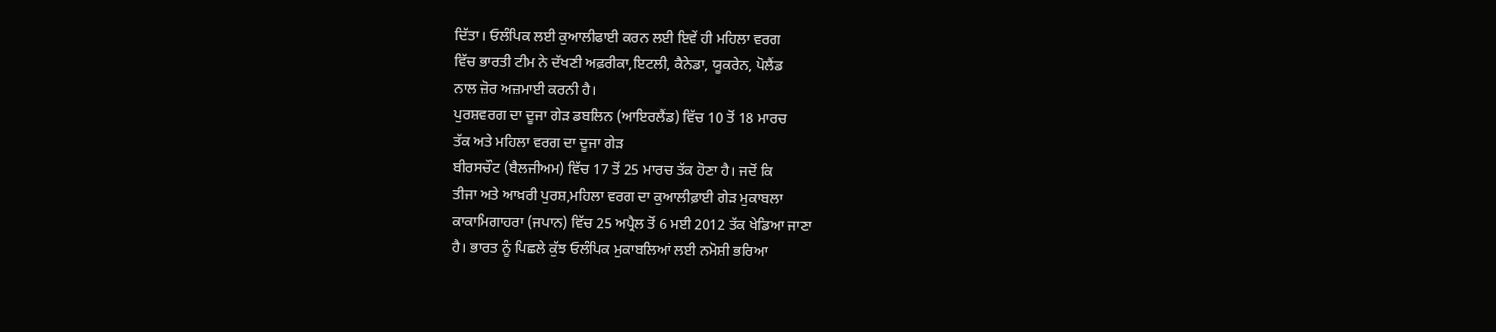ਦਿੱਤਾ। ਓਲੰਪਿਕ ਲਈ ਕੁਆਲੀਫਾਈ ਕਰਨ ਲਈ ਇਵੇਂ ਹੀ ਮਹਿਲਾ ਵਰਗ
ਵਿੱਚ ਭਾਰਤੀ ਟੀਮ ਨੇ ਦੱਖਣੀ ਅਫ਼ਰੀਕਾ,ਇਟਲੀ, ਕੈਨੇਡਾ, ਯੂਕਰੇਨ, ਪੋਲੈਂਡ
ਨਾਲ ਜ਼ੋਰ ਅਜ਼ਮਾਈ ਕਰਨੀ ਹੈ।
ਪੁਰਸ਼ਵਰਗ ਦਾ ਦੂਜਾ ਗੇੜ ਡਬਲਿਨ (ਆਇਰਲੈਂਡ) ਵਿੱਚ 10 ਤੋਂ 18 ਮਾਰਚ
ਤੱਕ ਅਤੇ ਮਹਿਲਾ ਵਰਗ ਦਾ ਦੂਜਾ ਗੇੜ
ਬੀਰਸਚੌਟ (ਬੈਲਜੀਅਮ) ਵਿੱਚ 17 ਤੋਂ 25 ਮਾਰਚ ਤੱਕ ਹੋਣਾ ਹੈ। ਜਦੋਂ ਕਿ
ਤੀਜਾ ਅਤੇ ਆਖ਼ਰੀ ਪੁਰਸ਼,ਮਹਿਲਾ ਵਰਗ ਦਾ ਕੁਆਲੀਫ਼ਾਈ ਗੇੜ ਮੁਕਾਬਲਾ
ਕਾਕਾਮਿਗਾਹਰਾ (ਜਪਾਨ) ਵਿੱਚ 25 ਅਪ੍ਰੈਲ ਤੋਂ 6 ਮਈ 2012 ਤੱਕ ਖੇਡਿਆ ਜਾਣਾ
ਹੈ। ਭਾਰਤ ਨੂੰ ਪਿਛਲੇ ਕੁੱਝ ਓਲੰਪਿਕ ਮੁਕਾਬਲਿਆਂ ਲਈ ਨਮੋਸ਼ੀ ਭਰਿਆ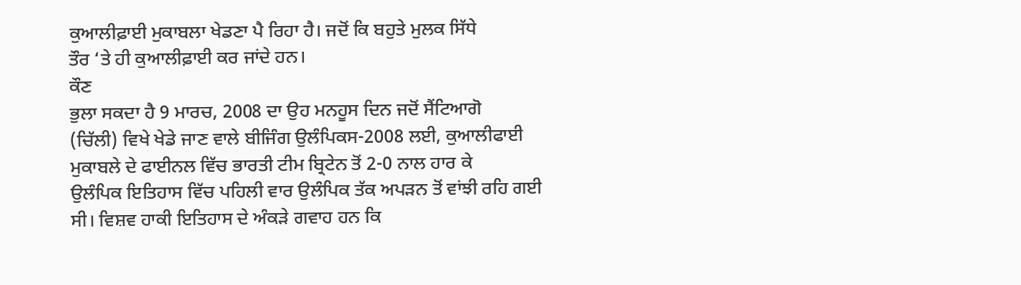ਕੁਆਲੀਫ਼ਾਈ ਮੁਕਾਬਲਾ ਖੇਡਣਾ ਪੈ ਰਿਹਾ ਹੈ। ਜਦੋਂ ਕਿ ਬਹੁਤੇ ਮੁਲਕ ਸਿੱਧੇ
ਤੌਰ ‘ਤੇ ਹੀ ਕੁਆਲੀਫ਼ਾਈ ਕਰ ਜਾਂਦੇ ਹਨ।
ਕੌਣ
ਭੁਲਾ ਸਕਦਾ ਹੈ 9 ਮਾਰਚ, 2008 ਦਾ ਉਹ ਮਨਹੂਸ ਦਿਨ ਜਦੋਂ ਸੈਂਟਿਆਗੋ
(ਚਿੱਲੀ) ਵਿਖੇ ਖੇਡੇ ਜਾਣ ਵਾਲੇ ਬੀਜਿੰਗ ਉਲੰਪਿਕਸ-2008 ਲਈ, ਕੁਆਲੀਫਾਈ
ਮੁਕਾਬਲੇ ਦੇ ਫਾਈਨਲ ਵਿੱਚ ਭਾਰਤੀ ਟੀਮ ਬ੍ਰਿਟੇਨ ਤੋਂ 2-0 ਨਾਲ ਹਾਰ ਕੇ
ਉਲੰਪਿਕ ਇਤਿਹਾਸ ਵਿੱਚ ਪਹਿਲੀ ਵਾਰ ਉਲੰਪਿਕ ਤੱਕ ਅਪੜਨ ਤੋਂ ਵਾਂਝੀ ਰਹਿ ਗਈ
ਸੀ। ਵਿਸ਼ਵ ਹਾਕੀ ਇਤਿਹਾਸ ਦੇ ਅੰਕੜੇ ਗਵਾਹ ਹਨ ਕਿ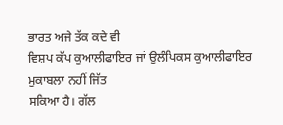ਭਾਰਤ ਅਜੇ ਤੱਕ ਕਦੇ ਵੀ
ਵਿਸ਼ਪ ਕੱਪ ਕੁਆਲੀਫਾਇਰ ਜਾਂ ਉਲੰਪਿਕਸ ਕੁਆਲੀਫਾਇਰ ਮੁਕਾਬਲਾ ਨਹੀਂ ਜਿੱਤ
ਸਕਿਆ ਹੈ। ਗੱਲ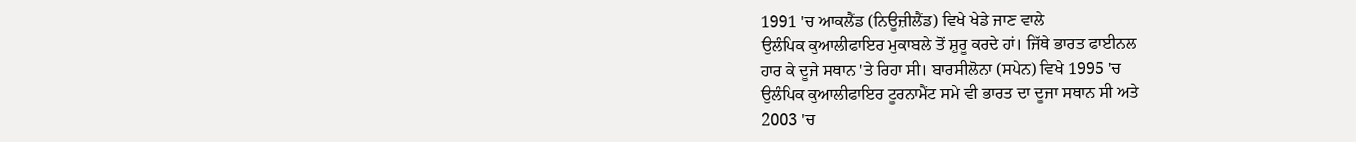1991 'ਚ ਆਕਲੈਂਡ (ਨਿਊਜ਼ੀਲੈਂਡ) ਵਿਖੇ ਖੇਡੇ ਜਾਣ ਵਾਲੇ
ਉਲੰਪਿਕ ਕੁਆਲੀਫਾਇਰ ਮੁਕਾਬਲੇ ਤੋਂ ਸ਼ੁਰੂ ਕਰਦੇ ਹਾਂ। ਜਿੱਥੇ ਭਾਰਤ ਫਾਈਨਲ
ਹਾਰ ਕੇ ਦੂਜੇ ਸਥਾਨ 'ਤੇ ਰਿਹਾ ਸੀ। ਬਾਰਸੀਲੋਨਾ (ਸਪੇਨ) ਵਿਖੇ 1995 'ਚ
ਉਲੰਪਿਕ ਕੁਆਲੀਫਾਇਰ ਟੂਰਨਾਮੈਂਟ ਸਮੇ ਵੀ ਭਾਰਤ ਦਾ ਦੂਜਾ ਸਥਾਨ ਸੀ ਅਤੇ
2003 'ਚ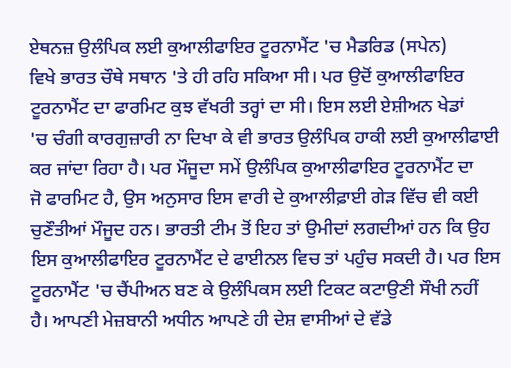ਏਥਨਜ਼ ਉਲੰਪਿਕ ਲਈ ਕੁਆਲੀਫਾਇਰ ਟੂਰਨਾਮੈਂਟ 'ਚ ਮੈਡਰਿਡ (ਸਪੇਨ)
ਵਿਖੇ ਭਾਰਤ ਚੌਥੇ ਸਥਾਨ 'ਤੇ ਹੀ ਰਹਿ ਸਕਿਆ ਸੀ। ਪਰ ਉਦੋਂ ਕੁਆਲੀਫਾਇਰ
ਟੂਰਨਾਮੈਂਟ ਦਾ ਫਾਰਮਿਟ ਕੁਝ ਵੱਖਰੀ ਤਰ੍ਹਾਂ ਦਾ ਸੀ। ਇਸ ਲਈ ਏਸ਼ੀਅਨ ਖੇਡਾਂ
'ਚ ਚੰਗੀ ਕਾਰਗੁਜ਼ਾਰੀ ਨਾ ਦਿਖਾ ਕੇ ਵੀ ਭਾਰਤ ਉਲੰਪਿਕ ਹਾਕੀ ਲਈ ਕੁਆਲੀਫਾਈ
ਕਰ ਜਾਂਦਾ ਰਿਹਾ ਹੈ। ਪਰ ਮੌਜੂਦਾ ਸਮੇਂ ਉਲੰਪਿਕ ਕੁਆਲੀਫਾਇਰ ਟੂਰਨਾਮੈਂਟ ਦਾ
ਜੋ ਫਾਰਮਿਟ ਹੈ, ਉਸ ਅਨੁਸਾਰ ਇਸ ਵਾਰੀ ਦੇ ਕੁਆਲੀਫ਼ਾਈ ਗੇੜ ਵਿੱਚ ਵੀ ਕਈ
ਚੁਣੌਤੀਆਂ ਮੌਜੂਦ ਹਨ। ਭਾਰਤੀ ਟੀਮ ਤੋਂ ਇਹ ਤਾਂ ਉਮੀਦਾਂ ਲਗਦੀਆਂ ਹਨ ਕਿ ਉਹ
ਇਸ ਕੁਆਲੀਫਾਇਰ ਟੂਰਨਾਮੈਂਟ ਦੇ ਫਾਈਨਲ ਵਿਚ ਤਾਂ ਪਹੁੰਚ ਸਕਦੀ ਹੈ। ਪਰ ਇਸ
ਟੂਰਨਾਮੈਂਟ 'ਚ ਚੈਂਪੀਅਨ ਬਣ ਕੇ ਉਲੰਪਿਕਸ ਲਈ ਟਿਕਟ ਕਟਾਉਣੀ ਸੌਖੀ ਨਹੀਂ
ਹੈ। ਆਪਣੀ ਮੇਜ਼ਬਾਨੀ ਅਧੀਨ ਆਪਣੇ ਹੀ ਦੇਸ਼ ਵਾਸੀਆਂ ਦੇ ਵੱਡੇ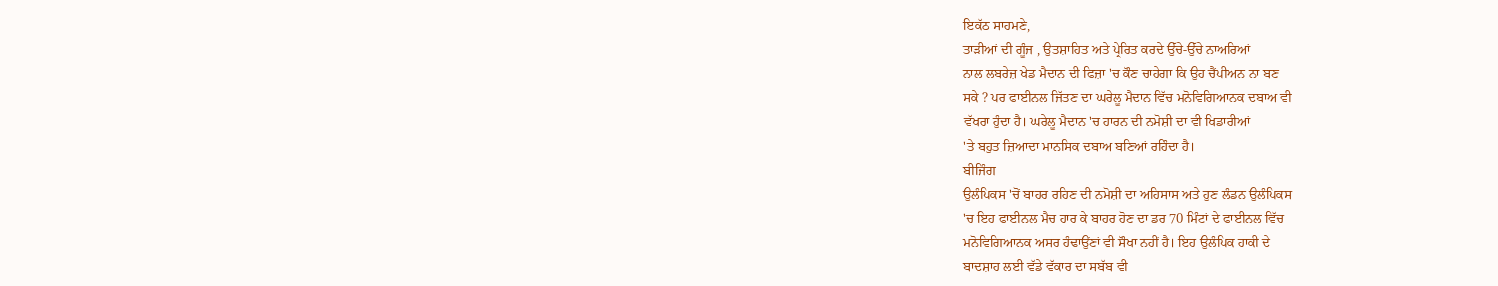ਇਕੱਠ ਸਾਹਮਣੇ,
ਤਾੜੀਆਂ ਦੀ ਗੂੰਜ , ਉਤਸ਼ਾਹਿਤ ਅਤੇ ਪ੍ਰੇਰਿਤ ਕਰਦੇ ਉੱਚੇ-ਉੱਚੇ ਨਾਅਰਿਆਂ
ਨਾਲ ਲਬਰੇਜ਼ ਖੇਡ ਮੈਦਾਨ ਦੀ ਫਿਜ਼ਾ 'ਚ ਕੌਣ ਚਾਹੇਗਾ ਕਿ ਉਹ ਚੈਂਪੀਅਨ ਨਾ ਬਣ
ਸਕੇ ? ਪਰ ਫਾਈਨਲ ਜਿੱਤਣ ਦਾ ਘਰੇਲੂ ਮੈਦਾਨ ਵਿੱਚ ਮਨੋਵਿਗਿਆਨਕ ਦਬਾਅ ਵੀ
ਵੱਖਰਾ ਹੁੰਦਾ ਹੈ। ਘਰੇਲੂ ਮੈਦਾਨ 'ਚ ਹਾਰਨ ਦੀ ਨਮੋਸ਼ੀ ਦਾ ਵੀ ਖਿਡਾਰੀਆਂ
'ਤੇ ਬਹੁਤ ਜ਼ਿਆਦਾ ਮਾਨਸਿਕ ਦਬਾਅ ਬਣਿਆਂ ਰਹਿੰਦਾ ਹੈ।
ਬੀਜਿੰਗ
ਉਲੰਪਿਕਸ 'ਚੋਂ ਬਾਹਰ ਰਹਿਣ ਦੀ ਨਮੋਸ਼ੀ ਦਾ ਅਹਿਸਾਸ ਅਤੇ ਹੁਣ ਲੰਡਨ ਉਲੰਪਿਕਸ
'ਚ ਇਹ ਫਾਈਨਲ ਮੈਚ ਹਾਰ ਕੇ ਬਾਹਰ ਹੋਣ ਦਾ ਡਰ 70 ਮਿੰਟਾਂ ਦੇ ਫਾਈਨਲ ਵਿੱਚ
ਮਨੋਵਿਗਿਆਨਕ ਅਸਰ ਹੰਢਾਉਂਣਾਂ ਵੀ ਸੌਖਾ ਨਹੀਂ ਹੈ। ਇਹ ਉਲੰਪਿਕ ਹਾਕੀ ਦੇ
ਬਾਦਸ਼ਾਹ ਲਈ ਵੱਡੇ ਵੱਕਾਰ ਦਾ ਸਬੱਬ ਵੀ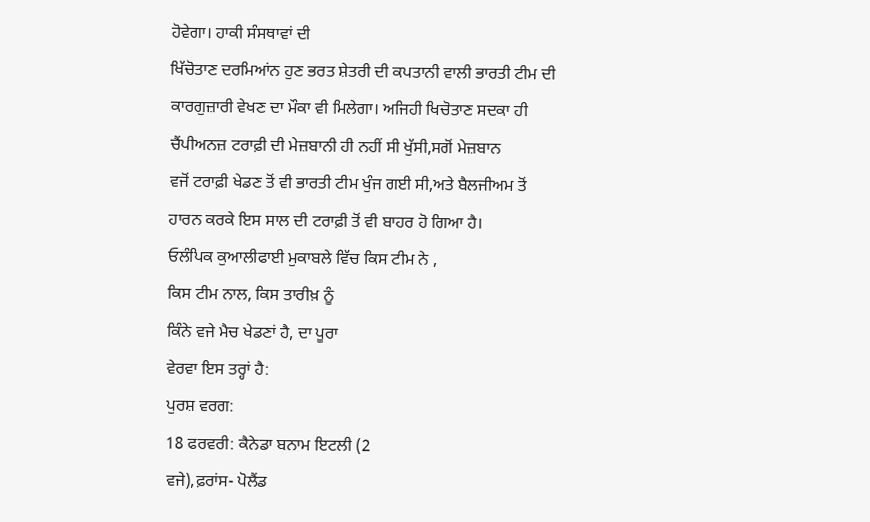ਹੋਵੇਗਾ। ਹਾਕੀ ਸੰਸਥਾਵਾਂ ਦੀ
ਖਿੱਚੋਤਾਣ ਦਰਮਿਆਂਨ ਹੁਣ ਭਰਤ ਸ਼ੇਤਰੀ ਦੀ ਕਪਤਾਨੀ ਵਾਲੀ ਭਾਰਤੀ ਟੀਮ ਦੀ
ਕਾਰਗੁਜ਼ਾਰੀ ਵੇਖਣ ਦਾ ਮੌਕਾ ਵੀ ਮਿਲੇਗਾ। ਅਜਿਹੀ ਖਿਚੋਤਾਣ ਸਦਕਾ ਹੀ
ਚੈਂਪੀਅਨਜ਼ ਟਰਾਫ਼ੀ ਦੀ ਮੇਜ਼ਬਾਨੀ ਹੀ ਨਹੀਂ ਸੀ ਖੁੱਸੀ,ਸਗੋਂ ਮੇਜ਼ਬਾਨ
ਵਜੋਂ ਟਰਾਫ਼ੀ ਖੇਡਣ ਤੋਂ ਵੀ ਭਾਰਤੀ ਟੀਮ ਖੁੰਜ ਗਈ ਸੀ,ਅਤੇ ਬੈਲਜੀਅਮ ਤੋਂ
ਹਾਰਨ ਕਰਕੇ ਇਸ ਸਾਲ ਦੀ ਟਰਾਫ਼ੀ ਤੋਂ ਵੀ ਬਾਹਰ ਹੋ ਗਿਆ ਹੈ।
ਓਲੰਪਿਕ ਕੁਆਲੀਫਾਈ ਮੁਕਾਬਲੇ ਵਿੱਚ ਕਿਸ ਟੀਮ ਨੇ ,
ਕਿਸ ਟੀਮ ਨਾਲ, ਕਿਸ ਤਾਰੀਖ਼ ਨੂੰ
ਕਿੰਨੇ ਵਜੇ ਮੈਚ ਖੇਡਣਾਂ ਹੈ, ਦਾ ਪੂਰਾ
ਵੇਰਵਾ ਇਸ ਤਰ੍ਹਾਂ ਹੈ:
ਪੁਰਸ਼ ਵਰਗ:
18 ਫਰਵਰੀ: ਕੈਨੇਡਾ ਬਨਾਮ ਇਟਲੀ (2
ਵਜੇ),ਫ਼ਰਾਂਸ- ਪੋਲੈਂਡ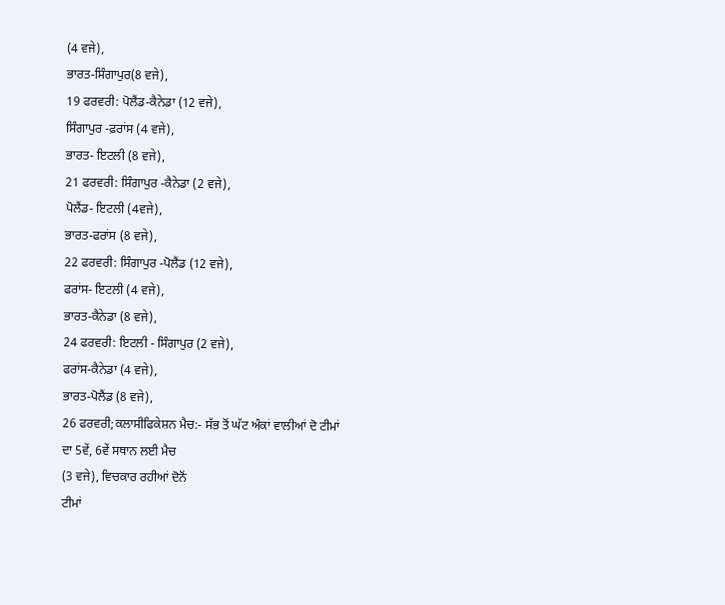(4 ਵਜੇ),
ਭਾਰਤ-ਸਿੰਗਾਪੁਰ(8 ਵਜੇ),
19 ਫਰਵਰੀ: ਪੋਲੈਂਡ-ਕੈਨੇਡਾ (12 ਵਜੇ),
ਸਿੰਗਾਪੁਰ -ਫ਼ਰਾਂਸ (4 ਵਜੇ),
ਭਾਰਤ- ਇਟਲੀ (8 ਵਜੇ),
21 ਫਰਵਰੀ: ਸਿੰਗਾਪੁਰ -ਕੈਨੇਡਾ (2 ਵਜੇ),
ਪੋਲੈਂਡ- ਇਟਲੀ (4ਵਜੇ),
ਭਾਰਤ-ਫਰਾਂਸ (8 ਵਜੇ),
22 ਫਰਵਰੀ: ਸਿੰਗਾਪੁਰ -ਪੋਲੈਂਡ (12 ਵਜੇ),
ਫਰਾਂਸ- ਇਟਲੀ (4 ਵਜੇ),
ਭਾਰਤ-ਕੈਨੇਡਾ (8 ਵਜੇ),
24 ਫਰਵਰੀ: ਇਟਲੀ - ਸਿੰਗਾਪੁਰ (2 ਵਜੇ),
ਫਰਾਂਸ-ਕੈਨੇਡਾ (4 ਵਜੇ),
ਭਾਰਤ-ਪੋਲੈਂਡ (8 ਵਜੇ),
26 ਫਰਵਰੀ;ਕਲਾਸੀਫਿਕੇਸ਼ਨ ਮੈਚ:- ਸੱਭ ਤੋਂ ਘੱਟ ਅੰਕਾਂ ਵਾਲੀਆਂ ਦੋ ਟੀਮਾਂ
ਦਾ 5ਵੇਂ, 6ਵੇਂ ਸਥਾਨ ਲਈ ਮੈਚ
(3 ਵਜੇ), ਵਿਚਕਾਰ ਰਹੀਆਂ ਦੋਨੋਂ
ਟੀਮਾਂ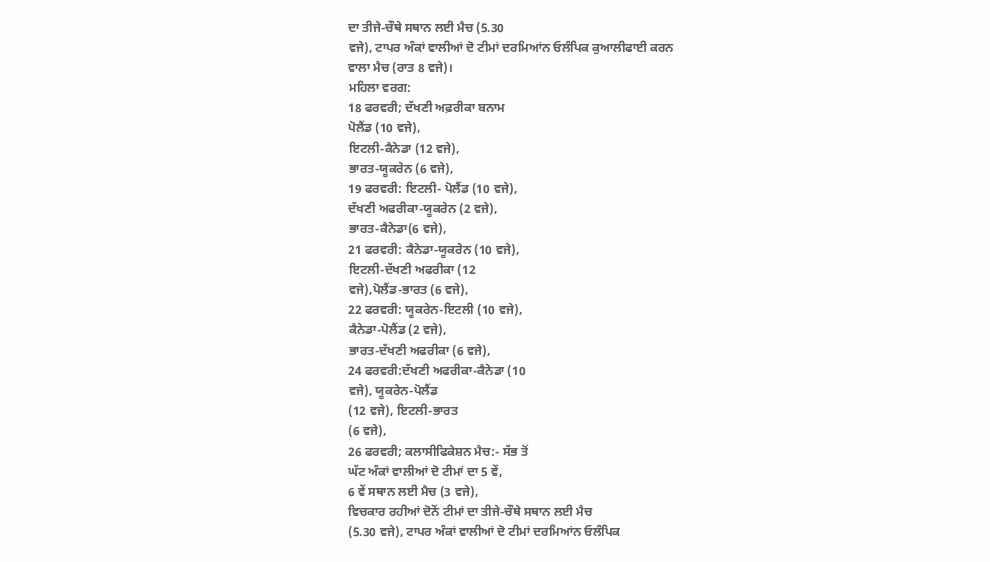ਦਾ ਤੀਜੇ-ਚੌਥੇ ਸਥਾਨ ਲਈ ਮੈਚ (5.30
ਵਜੇ), ਟਾਪਰ ਅੰਕਾਂ ਵਾਲੀਆਂ ਦੋ ਟੀਮਾਂ ਦਰਮਿਆਂਨ ਓਲੰਪਿਕ ਕੁਆਲੀਫਾਈ ਕਰਨ
ਵਾਲਾ ਮੈਚ (ਰਾਤ 8 ਵਜੇ)।
ਮਹਿਲਾ ਵਰਗ:
18 ਫਰਵਰੀ; ਦੱਖਣੀ ਅਫ਼ਰੀਕਾ ਬਨਾਮ
ਪੋਲੈਂਡ (10 ਵਜੇ),
ਇਟਲੀ-ਕੈਨੇਡਾ (12 ਵਜੇ),
ਭਾਰਤ-ਯੂਕਰੇਨ (6 ਵਜੇ),
19 ਫਰਵਰੀ: ਇਟਲੀ- ਪੋਲੈਂਡ (10 ਵਜੇ),
ਦੱਖਣੀ ਅਫਰੀਕਾ-ਯੂਕਰੇਨ (2 ਵਜੇ),
ਭਾਰਤ-ਕੈਨੇਡਾ(6 ਵਜੇ),
21 ਫਰਵਰੀ: ਕੈਨੇਡਾ-ਯੂਕਰੇਨ (10 ਵਜੇ),
ਇਟਲੀ-ਦੱਖਣੀ ਅਫਰੀਕਾ (12
ਵਜੇ),ਪੋਲੈਂਡ-ਭਾਰਤ (6 ਵਜੇ),
22 ਫਰਵਰੀ: ਯੂਕਰੇਨ-ਇਟਲੀ (10 ਵਜੇ),
ਕੈਨੇਡਾ-ਪੋਲੈਂਡ (2 ਵਜੇ),
ਭਾਰਤ-ਦੱਖਣੀ ਅਫਰੀਕਾ (6 ਵਜੇ),
24 ਫਰਵਰੀ:ਦੱਖਣੀ ਅਫਰੀਕਾ-ਕੈਨੇਡਾ (10
ਵਜੇ), ਯੂਕਰੇਨ-ਪੋਲੈਂਡ
(12 ਵਜੇ), ਇਟਲੀ-ਭਾਰਤ
(6 ਵਜੇ),
26 ਫਰਵਰੀ; ਕਲਾਸੀਫਿਕੇਸ਼ਨ ਮੈਚ:- ਸੱਭ ਤੋਂ
ਘੱਟ ਅੰਕਾਂ ਵਾਲੀਆਂ ਦੋ ਟੀਮਾਂ ਦਾ 5 ਵੇਂ,
6 ਵੇਂ ਸਥਾਨ ਲਈ ਮੈਚ (3 ਵਜੇ),
ਵਿਚਕਾਰ ਰਹੀਆਂ ਦੋਨੋਂ ਟੀਮਾਂ ਦਾ ਤੀਜੇ-ਚੌਥੇ ਸਥਾਨ ਲਈ ਮੈਚ
(5.30 ਵਜੇ), ਟਾਪਰ ਅੰਕਾਂ ਵਾਲੀਆਂ ਦੋ ਟੀਮਾਂ ਦਰਮਿਆਂਨ ਓਲੰਪਿਕ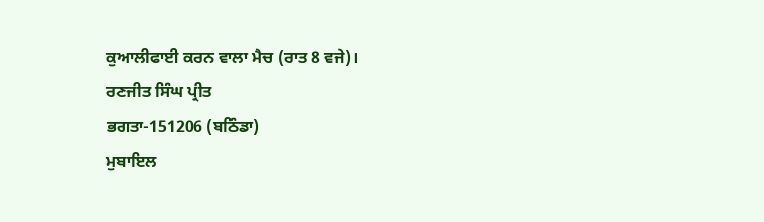ਕੁਆਲੀਫਾਈ ਕਰਨ ਵਾਲਾ ਮੈਚ (ਰਾਤ 8 ਵਜੇ)।
ਰਣਜੀਤ ਸਿੰਘ ਪ੍ਰੀਤ
ਭਗਤਾ-151206 (ਬਠਿੰਡਾ)
ਮੁਬਾਇਲ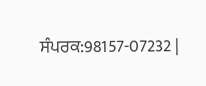ਸੰਪਰਕ:98157-07232 |